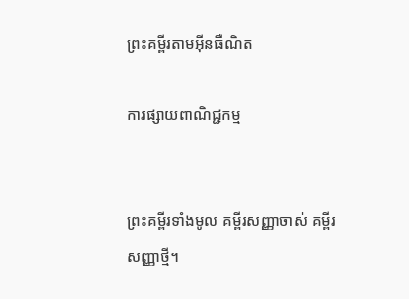ព្រះគម្ពីរតាមអ៊ីនធឺណិត

ការផ្សាយពាណិជ្ជកម្ម


ព្រះគម្ពីរទាំងមូល គម្ពីរសញ្ញាចាស់ គម្ពីរសញ្ញាថ្មី។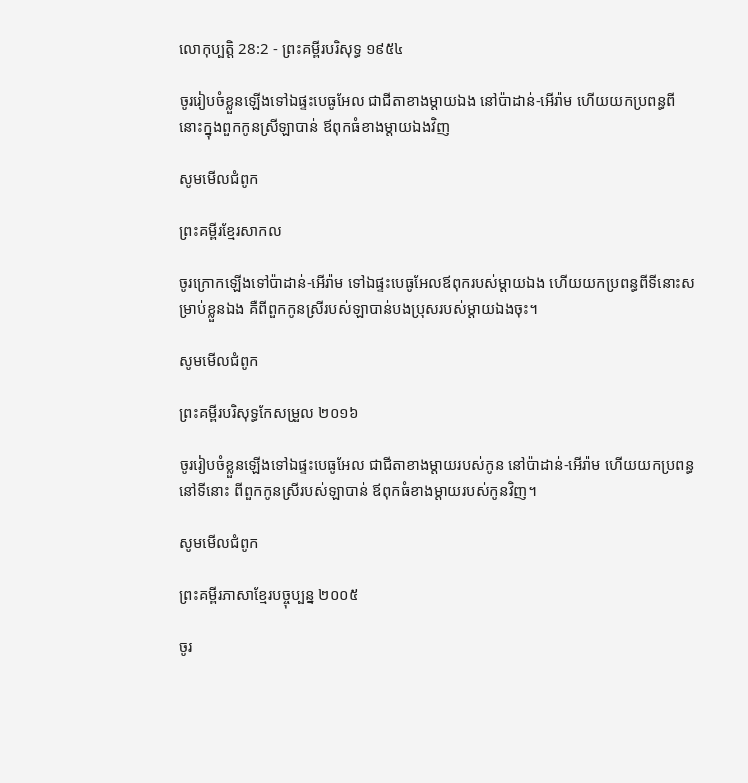លោកុ‌ប្បត្តិ 28:2 - ព្រះគម្ពីរបរិសុទ្ធ ១៩៥៤

ចូររៀបចំខ្លួនឡើងទៅឯផ្ទះបេធូ‌អែល ជាជីតាខាងម្តាយឯង នៅប៉ាដាន់-អើរ៉ាម ហើយយកប្រពន្ធពីនោះក្នុងពួកកូនស្រីឡាបាន់ ឪពុកធំខាងម្តាយឯងវិញ

សូមមើលជំពូក

ព្រះគម្ពីរខ្មែរសាកល

ចូរក្រោកឡើងទៅប៉ាដាន់-អើរ៉ាម ទៅឯផ្ទះបេធូអែលឪពុករបស់ម្ដាយឯង ហើយយកប្រពន្ធពីទីនោះសម្រាប់ខ្លួនឯង គឺពីពួកកូនស្រីរបស់ឡាបាន់បងប្រុសរបស់ម្ដាយឯងចុះ។

សូមមើលជំពូក

ព្រះគម្ពីរបរិសុទ្ធកែសម្រួល ២០១៦

ចូររៀបចំខ្លួនឡើងទៅឯផ្ទះបេធូ‌អែល ជាជីតាខាងម្តាយរបស់កូន នៅប៉ាដាន់-អើរ៉ាម ហើយយកប្រពន្ធនៅទីនោះ ពីពួកកូនស្រីរបស់ឡាបាន់ ឪពុកធំខាងម្តាយរបស់កូនវិញ។

សូមមើលជំពូក

ព្រះគម្ពីរភាសាខ្មែរបច្ចុប្បន្ន ២០០៥

ចូរ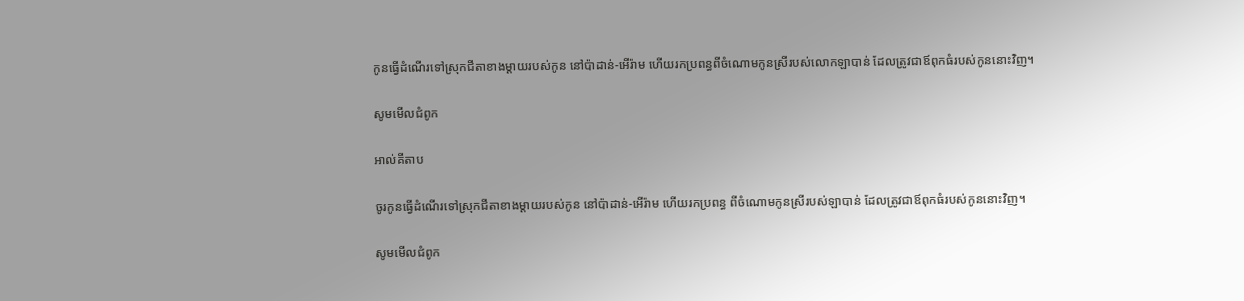កូនធ្វើដំណើរទៅស្រុកជីតាខាងម្ដាយរបស់កូន នៅប៉ាដាន់-អើរ៉ាម ហើយរកប្រពន្ធពីចំណោមកូនស្រីរបស់លោកឡាបាន់ ដែលត្រូវជាឪពុកធំរបស់កូននោះវិញ។

សូមមើលជំពូក

អាល់គីតាប

ចូរកូនធ្វើដំណើរទៅស្រុកជីតាខាងម្តាយរបស់កូន នៅប៉ាដាន់-អើរ៉ាម ហើយរកប្រពន្ធ ពីចំណោមកូនស្រីរបស់ឡាបាន់ ដែលត្រូវជាឪពុកធំរបស់កូននោះវិញ។

សូមមើលជំពូក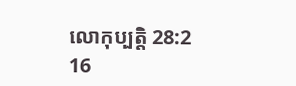លោកុ‌ប្បត្តិ 28:2
16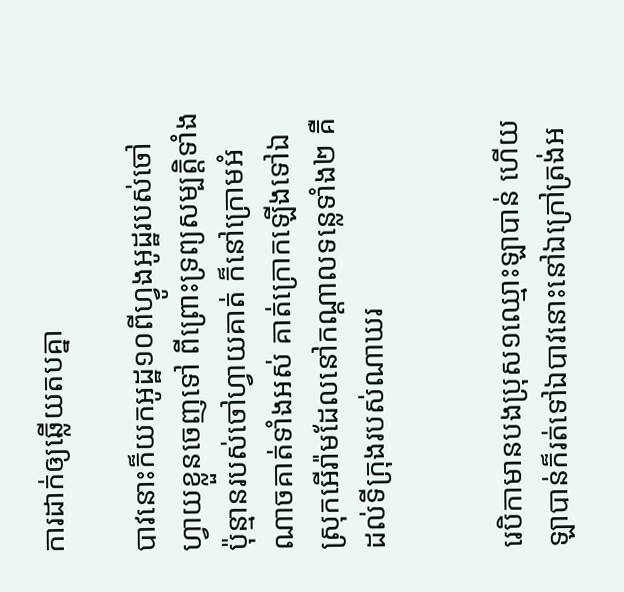ការដាក់ឲ្យឆ្លើយតបគ្នា

បាវនោះក៏យកអូដ្ឋ១០ពីហ្វូងអូដ្ឋរបស់ចៅហ្វាយខ្លួនចេញទៅ ពីព្រោះទ្រព្យសម្បត្តិទាំងប៉ុន្មានរបស់ចៅហ្វាយគាត់ ក៏នៅក្រោមអំណាចគាត់ទាំងអស់ គាត់ក្រោកឡើងទៅឯស្រុកអើរ៉ាមដែលនៅកណ្តាលទន្លេទាំង២ គឺដល់ទីក្រុងរបស់ណាឃរ


រេបិកាមានបងប្រុស១ឈ្មោះឡាបាន់ ហើយឡាបាន់ក៏រត់ទៅឯបាវនោះនៅឯក្រៅត្រង់អ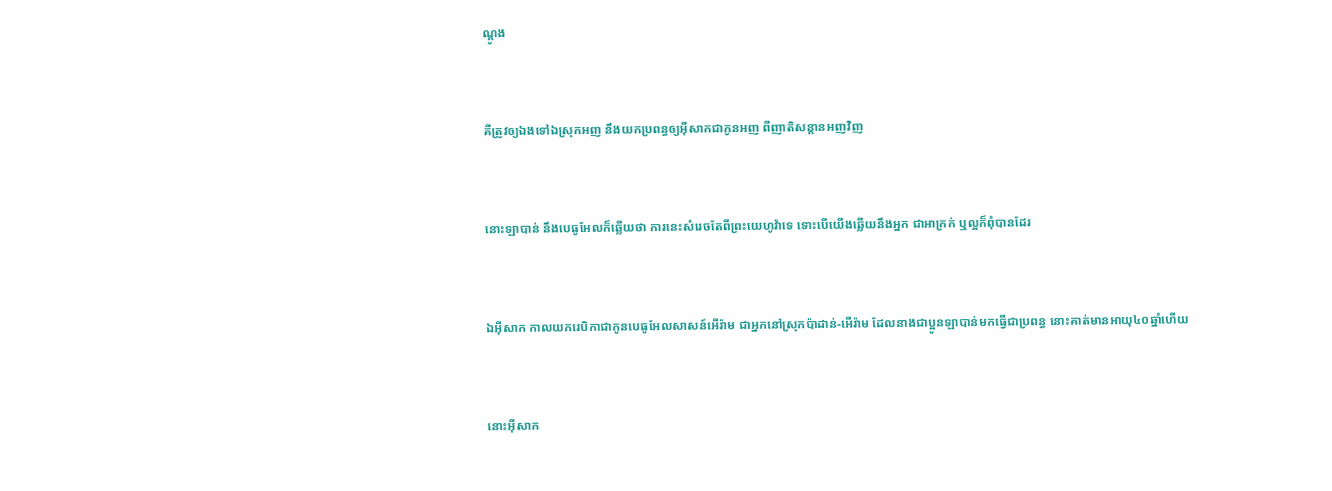ណ្តូង


គឺត្រូវឲ្យឯងទៅឯស្រុកអញ នឹងយកប្រពន្ធឲ្យអ៊ីសាកជាកូនអញ ពីញាតិ‌សន្តានអញវិញ


នោះឡាបាន់ នឹងបេធូ‌អែលក៏ឆ្លើយថា ការនេះសំរេចតែពីព្រះ‌យេហូវ៉ាទេ ទោះបើយើងឆ្លើយនឹងអ្នក ជាអាក្រក់ ឬល្អក៏ពុំបានដែរ


ឯអ៊ីសាក កាលយករេបិកាជាកូនបេធូ‌អែលសាសន៍អើរ៉ាម ជាអ្នកនៅស្រុកប៉ាដាន់-អើរ៉ាម ដែលនាងជាប្អូនឡាបាន់មកធ្វើជាប្រពន្ធ នោះគាត់មានអាយុ៤០ឆ្នាំហើយ


នោះអ៊ីសាក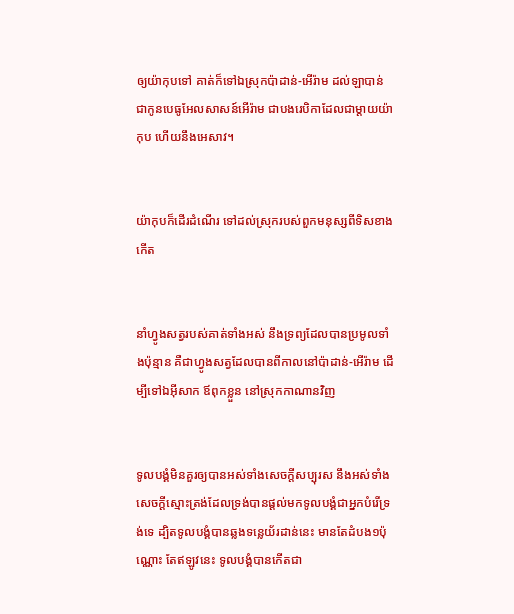ឲ្យយ៉ាកុបទៅ គាត់ក៏ទៅឯស្រុកប៉ាដាន់-អើរ៉ាម ដល់ឡាបាន់ជាកូនបេធូ‌អែលសាសន៍អើរ៉ាម ជាបងរេបិកាដែលជាម្តាយយ៉ាកុប ហើយនឹងអេសាវ។


យ៉ាកុបក៏ដើរដំណើរ ទៅដល់ស្រុករបស់ពួកមនុស្សពីទិសខាងកើត


នាំហ្វូងសត្វរបស់គាត់ទាំងអស់ នឹងទ្រព្យដែលបានប្រមូលទាំងប៉ុន្មាន គឺជាហ្វូងសត្វដែលបានពីកាលនៅប៉ាដាន់-អើរ៉ាម ដើម្បីទៅឯអ៊ីសាក ឪពុកខ្លួន នៅស្រុកកាណានវិញ


ទូលបង្គំមិនគួរឲ្យបានអស់ទាំងសេចក្ដីសប្បុរស នឹងអស់ទាំងសេចក្ដីស្មោះ‌ត្រង់ដែលទ្រង់បានផ្តល់មកទូលបង្គំជាអ្នកបំរើទ្រង់ទេ ដ្បិតទូលបង្គំបានឆ្លងទន្លេយ័រដាន់នេះ មានតែដំបង១ប៉ុណ្ណោះ តែឥឡូវនេះ ទូលបង្គំបានកើតជា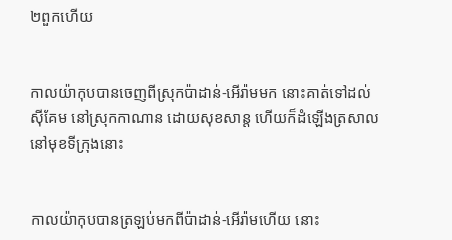២ពួកហើយ


កាលយ៉ាកុបបានចេញពីស្រុកប៉ាដាន់-អើរ៉ាមមក នោះគាត់ទៅដល់ស៊ីគែម នៅស្រុកកាណាន ដោយសុខ‌សាន្ត ហើយក៏ដំឡើងត្រសាលនៅមុខទីក្រុងនោះ


កាលយ៉ាកុបបានត្រឡប់មកពីប៉ាដាន់-អើរ៉ាមហើយ នោះ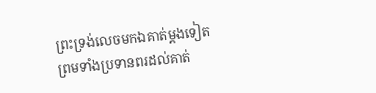ព្រះ‌ទ្រង់លេចមកឯគាត់ម្តងទៀត ព្រមទាំងប្រទានពរដល់គាត់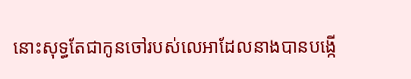នោះសុទ្ធតែជាកូនចៅរបស់លេអាដែលនាងបានបង្កើ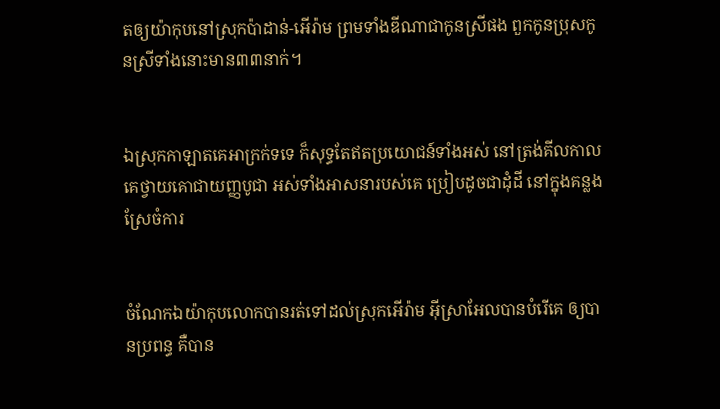តឲ្យយ៉ាកុបនៅស្រុកប៉ាដាន់-អើរ៉ាម ព្រមទាំងឌីណាជាកូនស្រីផង ពួកកូនប្រុសកូនស្រីទាំងនោះមាន៣៣នាក់។


ឯស្រុកកាឡាតគេអាក្រក់ទទេ ក៏សុទ្ធតែឥតប្រយោជន៍ទាំងអស់ នៅត្រង់គីលកាល គេថ្វាយគោជាយញ្ញ‌បូជា អស់ទាំងអាសនារបស់គេ ប្រៀបដូចជាដុំដី នៅក្នុងគន្លងស្រែចំការ


ចំណែកឯយ៉ាកុបលោកបានរត់ទៅដល់ស្រុកអើរ៉ាម អ៊ីស្រាអែលបានបំរើគេ ឲ្យបានប្រពន្ធ គឺបាន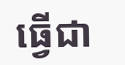ធ្វើជា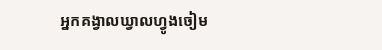អ្នកគង្វាលឃ្វាលហ្វូងចៀម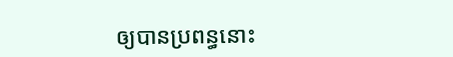ឲ្យបានប្រពន្ធនោះ